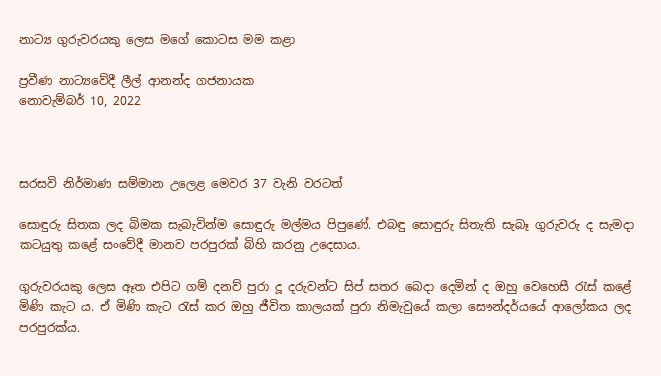නාට්‍ය ගුරුවරයකු ලෙස මගේ කොටස මම කළා

ප්‍රවීණ නාට්‍යවේදී ලීල් ආනන්ද ගජනායක
නොවැම්බර් 10, 2022



සරසවි නිර්මාණ සම්මාන උලෙළ මෙවර 37 වැනි වරටත්

සොඳුරු සිතක ලද බිමක සැබැවින්ම සොඳුරු මල්මය පිපුණේ. එබඳු සොඳුරු සිතැති සැබෑ ගුරුවරු ද සැමදා කටයුතු කළේ සංවේදී මානව පරපුරක් බිහි කරනු උදෙසාය.

ගුරුවරයකු ලෙස ඈත එපිට ගම් දනව් පුරා දූ දරුවන්ට සිප් සතර බෙදා දෙමින් ද ඔහු වෙහෙසී රැස් කළේ මිණි කැට ය. ඒ මිණි කැට රැස් කර ඔහු ජීවිත කාලයක් පුරා නිමැවුයේ කලා සෞන්දර්යයේ ආලෝකය ලද පරපුරක්ය.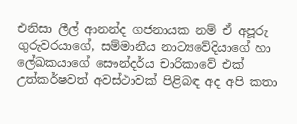එනිසා ලීල් ආනන්ද ගජනායක නම් ඒ අපූරු ගුරුවරයාගේ, සම්මානීය නාට්‍යවේදියාගේ හා ලේඛකයාගේ සෞන්දර්ය චාරිකාවේ එක් උත්කර්ෂවත් අවස්ථාවක් පිළිබඳ අද අපි කතා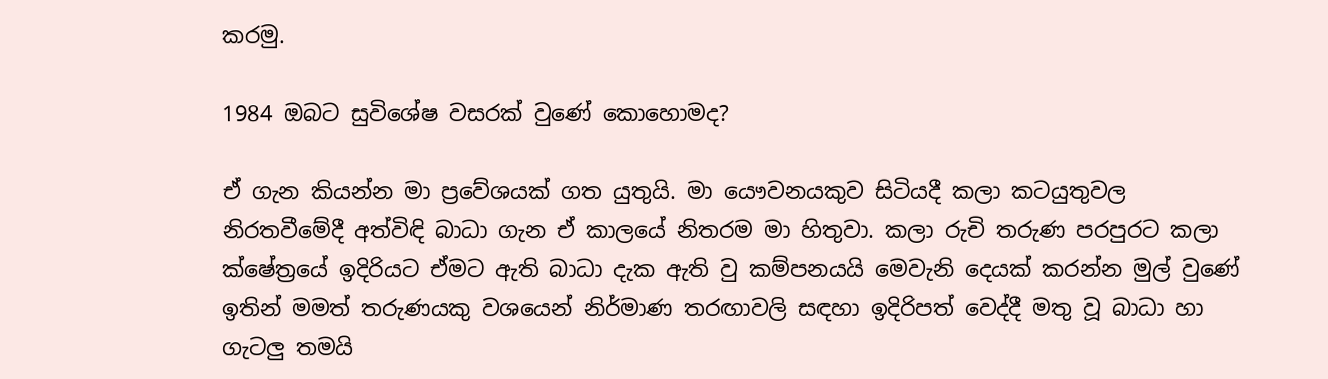කරමු.

1984 ඔබට සුවිශේෂ වසරක් වුණේ කොහොමද?

ඒ ගැන කියන්න මා ප්‍රවේශයක් ගත යුතුයි. මා යෞවනයකුව සිටියදී කලා කටයුතුවල නිරතවීමේදී අත්විඳි බාධා ගැන ඒ කාලයේ නිතරම මා හිතුවා. කලා රුචි තරුණ පරපුරට කලා ක්ෂේත්‍රයේ ඉදිරියට ඒමට ඇති බාධා දැක ඇති වු කම්පනයයි මෙවැනි දෙයක් කරන්න මුල් වුණේ ඉතින් මමත් තරුණයකු වශයෙන් නිර්මාණ තරඟාවලි සඳහා ඉදිරිපත් වෙද්දී මතු වූ බාධා හා ගැටලු තමයි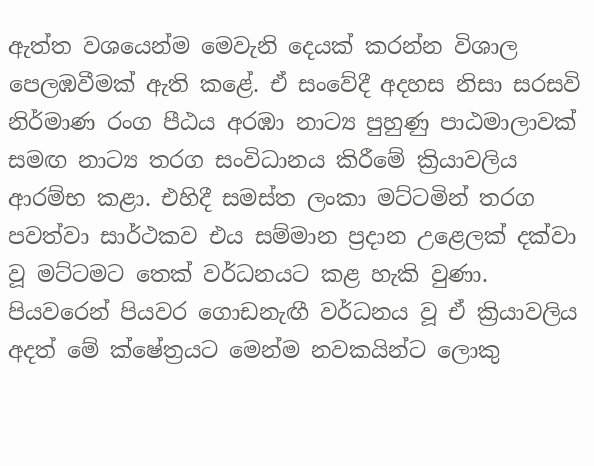ඇත්ත වශයෙන්ම මෙවැනි දෙයක් කරන්න විශාල පෙලඹවීමක් ඇති කළේ. ඒ සංවේදී අදහස නිසා සරසවි නිර්මාණ රංග පීඨය අරඹා නාට්‍ය පුහුණු පාඨමාලාවක් සමඟ නාට්‍ය තරග සංවිධානය කිරීමේ ක්‍රියාවලිය ආරම්භ කළා. එහිදී සමස්ත ලංකා මට්ටමින් තරග පවත්වා සාර්ථකව එය සම්මාන ප්‍රදාන උළෙලක් දක්වා වූ මට්ටමට තෙක් වර්ධනයට කළ හැකි වුණා. පියවරෙන් පියවර ගොඩනැඟී වර්ධනය වූ ඒ ක්‍රියාවලිය අදත් මේ ක්ෂේත්‍රයට මෙන්ම නවකයින්ට ලොකු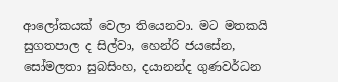ආලෝකයක් වෙලා තියෙනවා. මට මතකයි සුගතපාල ද සිල්වා, හෙන්රි ජයසේන, සෝමලතා සුබසිංහ, දයානන්ද ගුණවර්ධන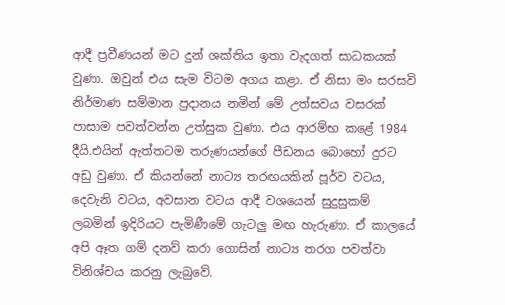ආදී ප්‍රවීණයන් මට දුන් ශක්තිය ඉතා වැදගත් සාධකයක් වුණා. ඔවුන් එය සැම විටම අගය කළා. ඒ නිසා මං සරසවි නිර්මාණ සම්මාන ප්‍රදානය නමින් මේ උත්සවය වසරක් පාසාම පවත්වන්න උත්සුක වුණා. එය ආරම්භ කළේ 1984 දීයි.එයින් ඇත්තටම තරුණයන්ගේ පීඩනය බොහෝ දුරට අඩු වුණා. ඒ කියන්නේ නාට්‍ය තරඟයකින් පූර්ව වටය, දෙවැනි වටය, අවසාන වටය ආදී වශයෙන් සුදුසුකම් ලබමින් ඉදිරියට පැමිණීමේ ගැටලු මඟ හැරුණා. ඒ කාලයේ අපි ඈත ගම් දනව් කරා ගොසින් නාට්‍ය තරග පවත්වා විනිශ්චය කරනු ලැබුවේ.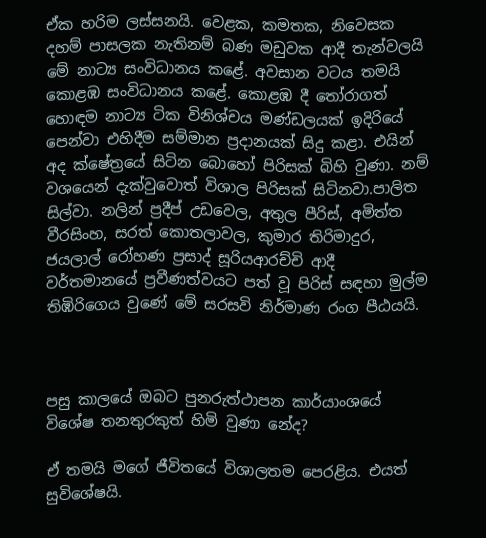ඒක හරිම ලස්සනයි. වෙළක, කමතක, නිවෙසක දහම් පාසලක නැතිනම් බණ මඩුවක ආදී තැන්වලයි මේ නාට්‍ය සංවිධානය කළේ. අවසාන වටය තමයි කොළඹ සංවිධානය කළේ. කොළඹ දී තෝරාගත් හොඳම නාට්‍ය ටික විනිශ්චය මණ්ඩලයක් ඉදිරියේ පෙන්වා එහිදීම සම්මාන ප්‍රදානයක් සිදු කළා. එයින් අද ක්ෂේත්‍රයේ සිටින බොහෝ පිරිසක් බිහි වුණා. නම් වශයෙන් දැක්වුවොත් විශාල පිරිසක් සිටිනවා.පාලිත සිල්වා. නලින් ප්‍රදීප් උඩවෙල, අතුල පීරිස්, අමිත්ත වීරසිංහ, සරත් කොතලාවල, කුමාර තිරිමාදුර, ජයලාල් රෝහණ ප්‍රසාද් සූරියආරච්චි ආදී වර්තමානයේ ප්‍රවීණත්වයට පත් වූ පිරිස් සඳහා මුල්ම තිඹිරිගෙය වුණේ මේ සරසවි නිර්මාණ රංග පීඨයයි.



පසු කාලයේ ඔබට පුනරුත්ථාපන කාර්යාංශයේ විශේෂ තනතුරකුත් හිමි වුණා නේද?

ඒ තමයි මගේ ජීවිතයේ විශාලතම පෙරළිය. එයත් සුවිශේෂයි.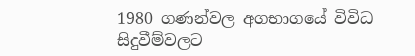1980 ගණන්වල අගභාගයේ විවිධ සිදුවීම්වලට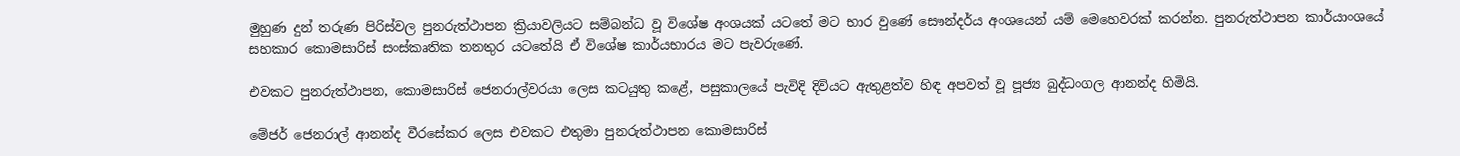මුහුණ දුන් තරුණ පිරිස්වල පුනරුත්ථාපන ක්‍රියාවලියට සම්බන්ධ වූ විශේෂ අංශයක් යටතේ මට භාර වුණේ සෞන්දර්ය අංශයෙන් යම් මෙහෙවරක් කරන්න. පුනරුත්ථාපන කාර්යාංශයේ සහකාර කොමසාරිස් සංස්කෘතික තනතුර යටතේයි ඒ විශේෂ කාර්යභාරය මට පැවරුණේ.

එවකට පුනරුත්ථාපන, කොමසාරිස් ජෙනරාල්වරයා ලෙස කටයුතු කළේ, පසුකාලයේ පැවිදි දිවියට ඇතුළත්ව හිඳ අපවත් වූ පූජ්‍ය බුද්ධංගල ආනන්ද හිමියි.

මේජර් ජෙනරාල් ආනන්ද වීරසේකර ලෙස එවකට එතුමා පුනරුත්ථාපන කොමසාරිස්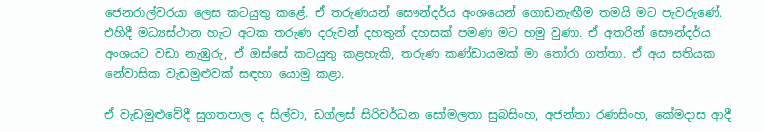ජෙනරාල්වරයා ලෙස කටයුතු කළේ. ඒ තරුණයන් සෞන්දර්ය අංශයෙන් ගොඩනැඟීම තමයි මට පැවරුණේ. එහිදී මධ්‍යස්ථාන හැට අටක තරුණ දරුවන් දහතුන් දහසක් පමණ මට හමු වුණා. ඒ අතරින් සෞන්දර්ය අංශයට වඩා නැඹුරු, ඒ ඔස්සේ කටයුතු කළහැකි, තරුණ කණ්ඩායමක් මා තෝරා ගත්තා. ඒ අය සතියක නේවාසික වැඩමුළුවක් සඳහා යොමු කළා.

ඒ වැඩමුළුවේදී සුගතපාල ද සිල්වා, ඩග්ලස් සිරිවර්ධන සෝමලතා සුබසිංහ, අජන්තා රණසිංහ, කේමදාස ආදී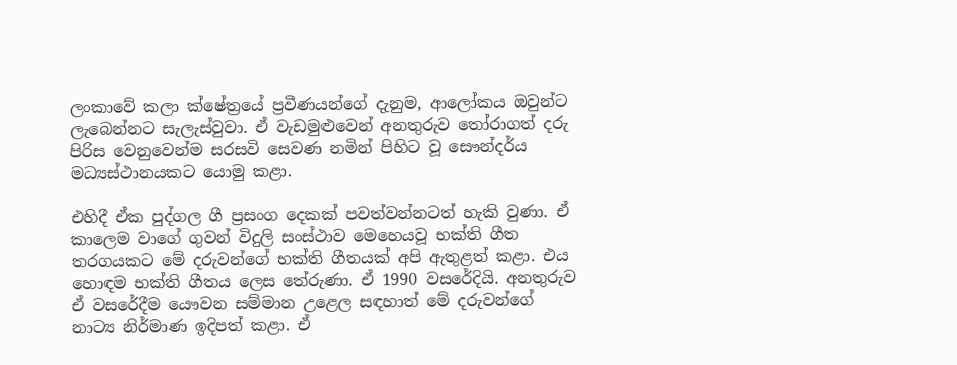ලංකාවේ කලා ක්ෂේත්‍රයේ ප්‍රවීණයන්ගේ දැනුම, ආලෝකය ඔවුන්ට ලැබෙන්නට සැලැස්වුවා. ඒ වැඩමුළුවෙන් අනතුරුව තෝරාගත් දරු පිරිස වෙනුවෙන්ම සරසවි සෙවණ නමින් පිහිට වූ සෞන්දර්ය මධ්‍යස්ථානයකට යොමු කළා.

එහිදී ඒක පුද්ගල ගී ප්‍රසංග දෙකක් පවත්වන්නටත් හැකි වුණා. ඒ කාලෙම වාගේ ගුවන් විදුලි සංස්ථාව මෙහෙයවූ භක්ති ගීත තරගයකට මේ දරුවන්ගේ භක්ති ගීතයක් අපි ඇතුළත් කළා. එය හොඳම භක්ති ගීතය ලෙස තේරුණා. ඒ 1990 වසරේදියි. අනතුරුව ඒ වසරේදීම යෞවන සම්මාන උළෙල සඳහාත් මේ දරුවන්ගේ නාට්‍ය නිර්මාණ ඉදිපත් කළා. ඒ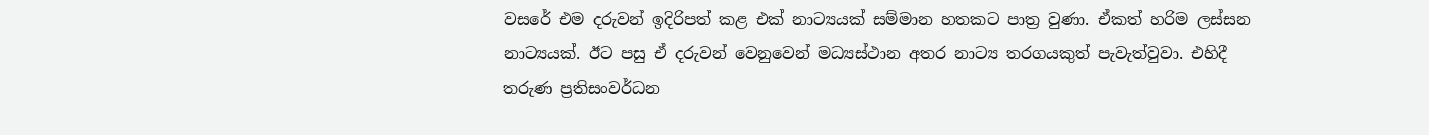වසරේ එම දරුවන් ඉදිරිපත් කළ එක් නාට්‍යයක් සම්මාන හතකට පාත්‍ර වුණා. ඒකත් හරිම ලස්සන නාට්‍යයක්. ඊට පසු ඒ දරුවන් වෙනුවෙන් මධ්‍යස්ථාන අතර නාට්‍ය තරගයකුත් පැවැත්වුවා. එහිදී තරුණ ප්‍රතිසංවර්ධන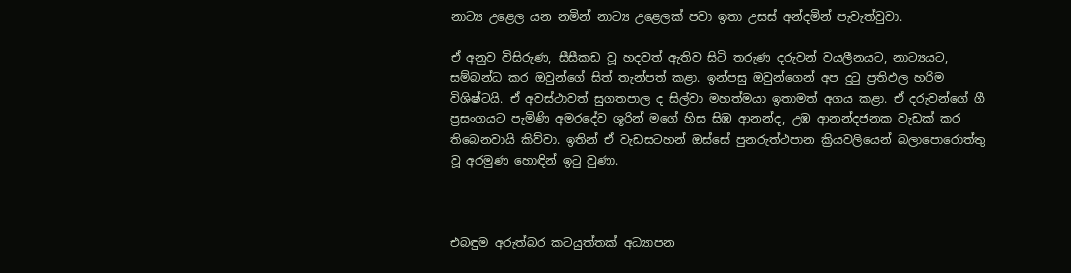නාට්‍ය උළෙල යන නමින් නාට්‍ය උළෙලක් පවා ඉතා උසස් අන්දමින් පැවැත්වුවා.

ඒ අනුව විසිරුණ, සීසීකඩ වූ හදවත් ඇතිව සිටි තරුණ දරුවන් වයලීනයට, නාට්‍යයට, සම්බන්ධ කර ඔවුන්ගේ සිත් තැන්පත් කළා. ඉන්පසු ඔවුන්ගෙන් අප දුටු ප්‍රතිඵල හරිම විශිෂ්ටයි. ඒ අවස්ථාවත් සුගතපාල ද සිල්වා මහත්මයා ඉතාමත් අගය කළා. ඒ දරුවන්ගේ ගී ප්‍රසංගයට පැමිණි අමරදේව ශූරින් මගේ හිස සිඹ ආනන්ද, උඹ ආනන්දජනක වැඩක් කර තිබෙනවායි කිව්වා. ඉතින් ඒ වැඩසටහන් ඔස්සේ පුනරුත්ථපාන ක්‍රියවලියෙන් බලාපොරොත්තු වූ අරමුණ හොඳින් ඉටු වුණා.



එබඳුම අරුත්බර කටයුත්තක් අධ්‍යාපන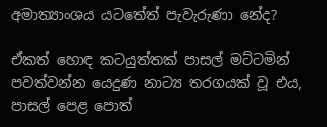අමාත්‍යාංශය යටතේත් පැවැරුණා නේද?

ඒකත් හොඳ කටයුත්තක් පාසල් මට්ටමින් පවත්වන්න යෙදුණ නාට්‍ය තරගයක් වූ එය, පාසල් පෙළ පොත්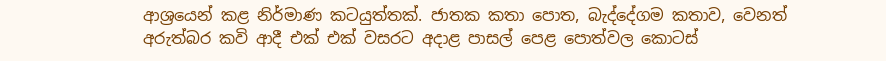ආශ්‍රයෙන් කළ නිර්මාණ කටයුත්තක්. ජාතක කතා පොත, බැද්දේගම කතාව, වෙනත් අරුත්බර කවි ආදී එක් එක් වසරට අදාළ පාසල් පෙළ පොත්වල කොටස්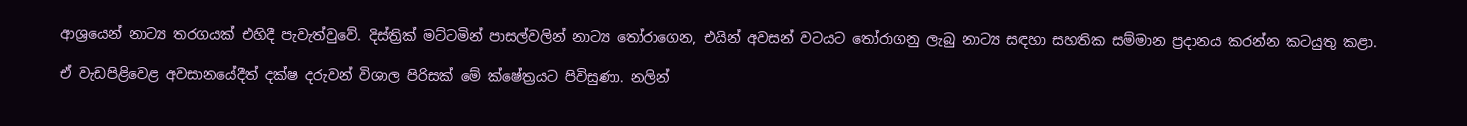ආශ්‍රයෙන් නාට්‍ය තරගයක් එහිදී පැවැත්වුවේ. දිස්ත්‍රික් මට්ටමින් පාසල්වලින් නාට්‍ය තෝරාගෙන, එයින් අවසන් වටයට තෝරාගනු ලැබු නාට්‍ය සඳහා සහතික සම්මාන ප්‍රදානය කරන්න කටයුතු කළා.

ඒ වැඩපිළිවෙළ අවසානයේදීත් දක්ෂ දරුවන් විශාල පිරිසක් මේ ක්ෂේත්‍රයට පිවිසුණා. නලින්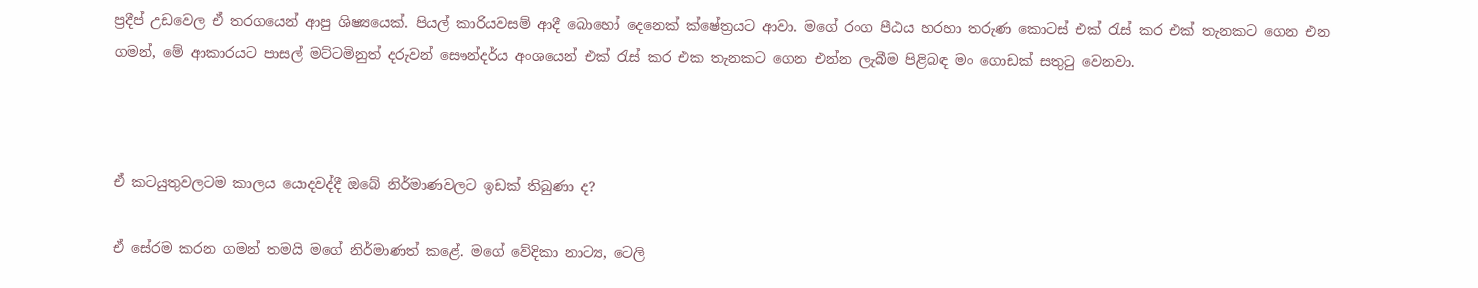ප්‍රදීප් උඩවෙල ඒ තරගයෙන් ආපු ශිෂ්‍යයෙක්. පියල් කාරියවසම් ආදී බොහෝ දෙනෙක් ක්ෂේත්‍රයට ආවා. මගේ රංග පීඨය හරහා තරුණ කොටස් එක් රැස් කර එක් තැනකට ගෙන එන ගමන්, මේ ආකාරයට පාසල් මට්ටමිනුත් දරුවන් සෞන්දර්ය අංශයෙන් එක් රැස් කර එක තැනකට ගෙන එන්න ලැබීම පිළිබඳ මං ගොඩක් සතුටු වෙනවා.



ඒ කටයුතුවලටම කාලය යොදවද්දී ඔබේ නිර්මාණවලට ඉඩක් තිබුණා ද?

ඒ සේරම කරන ගමන් තමයි මගේ නිර්මාණත් කළේ. මගේ වේදිකා නාට්‍ය, ටෙලි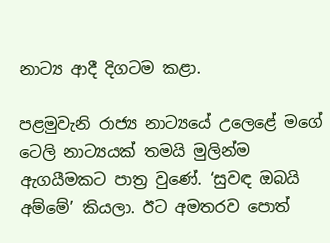නාට්‍ය ආදී දිගටම කළා.

පළමුවැනි රාජ්‍ය නාට්‍යයේ උලෙළේ මගේ ටෙලි නාට්‍යයක් තමයි මුලින්ම ඇගයීමකට පාත්‍ර වුණේ. ‘සුවඳ ඔබයි අම්මේ’ කියලා. ඊට අමතරව පොත්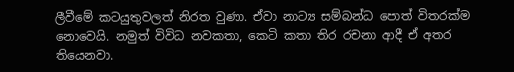ලීවීමේ කටයුතුවලත් නිරත වුණා. ඒවා නාට්‍ය සම්බන්ධ පොත් විතරක්ම නොවෙයි. නමුත් විවිධ නවකතා, කෙටි කතා තිර රචනා ආදී ඒ අතර තියෙනවා.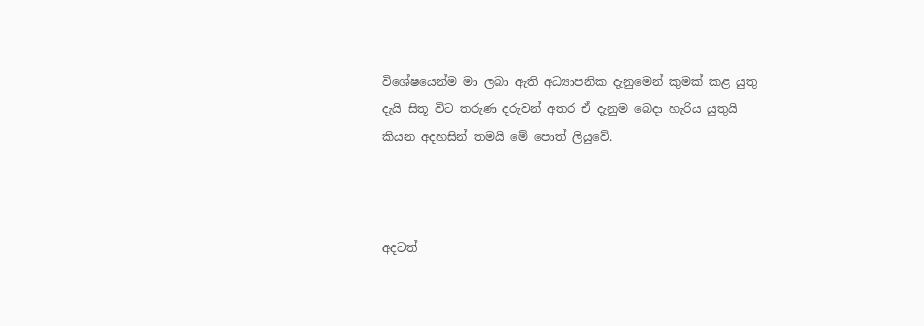විශේෂයෙන්ම මා ලබා ඇති අධ්‍යාපනික දැනුමෙන් කුමක් කළ යුතු දැයි සිතූ විට තරුණ දරුවන් අතර ඒ දැනුම බෙදා හැරිය යුතුයි කියන අදහසින් තමයි මේ පොත් ලියුවේ.



අදටත්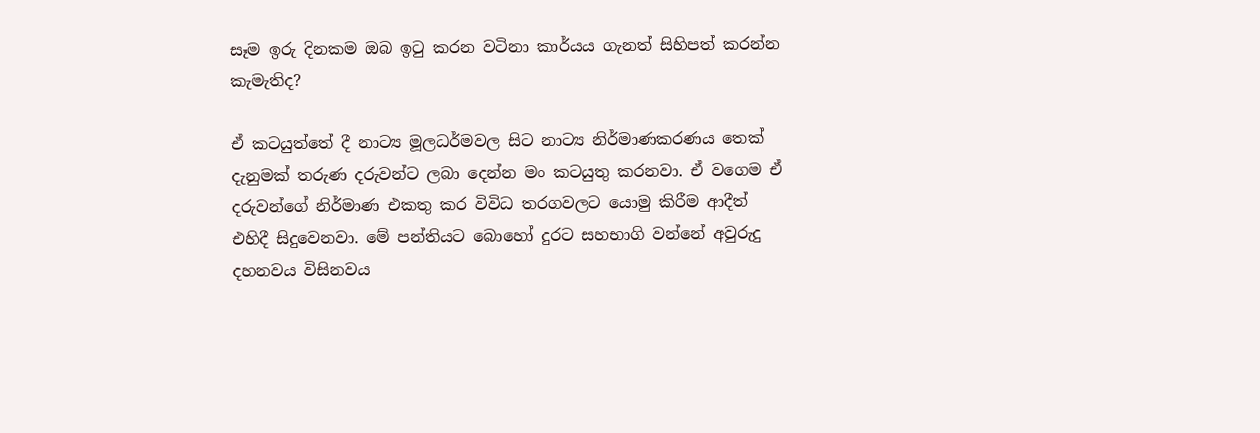සෑම ඉරු දිනකම ඔබ ඉටු කරන වටිනා කාර්යය ගැනත් සිහිපත් කරන්න කැමැතිද?

ඒ කටයුත්තේ දී නාට්‍ය මූලධර්මවල සිට නාට්‍ය නිර්මාණකරණය තෙක් දැනුමක් තරුණ දරුවන්ට ලබා දෙන්න මං කටයුතු කරනවා. ඒ වගෙම ඒ දරුවන්ගේ නිර්මාණ එකතු කර විවිධ තරගවලට යොමු කිරීම ආදීත් එහිදී සිදුවෙනවා. මේ පන්තියට බොහෝ දුරට සහභාගි වන්නේ අවුරුදු දහනවය විසිනවය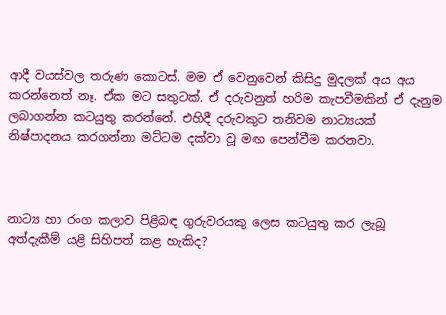ආදී වයස්වල තරුණ කොටස්. මම ඒ වෙනුවෙන් කිසිදු මුදලක් අය අය කරන්නෙත් නෑ. ඒක මට සතුටක්. ඒ දරුවනුත් හරිම කැපවීමකින් ඒ දැනුම ලබාගන්න කටයුතු කරන්නේ. එහිදී දරුවකුට තනිවම නාට්‍යයක් නිෂ්පාදනය කරගන්නා මට්ටම දක්වා වූ මඟ පෙන්වීම කරනවා.



නාට්‍ය හා රංග කලාව පිළිබඳ ගුරුවරයකු ලෙස කටයුතු කර ලැබූ අත්දැකීම් යළි සිහිපත් කළ හැකිද?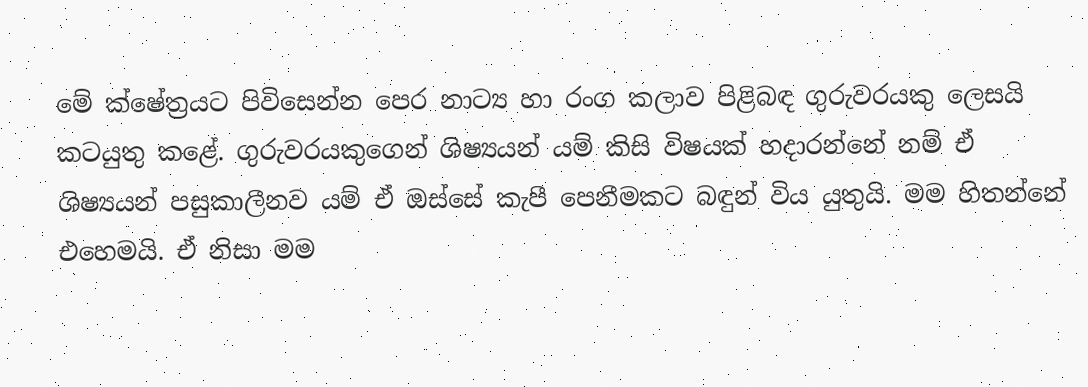මේ ක්ෂේත්‍රයට පිවිසෙන්න පෙර නාට්‍ය හා රංග කලාව පිළිබඳ ගුරුවරයකු ලෙසයි කටයුතු කළේ. ගුරුවරයකුගෙන් ශිෂ්‍යයන් යම් කිසි විෂයක් හදාරන්නේ නම් ඒ ශිෂ්‍යයන් පසුකාලීනව යම් ඒ ඔස්සේ කැපී පෙනීමකට බඳුන් විය යුතුයි. මම හිතන්නේ එහෙමයි. ඒ නිසා මම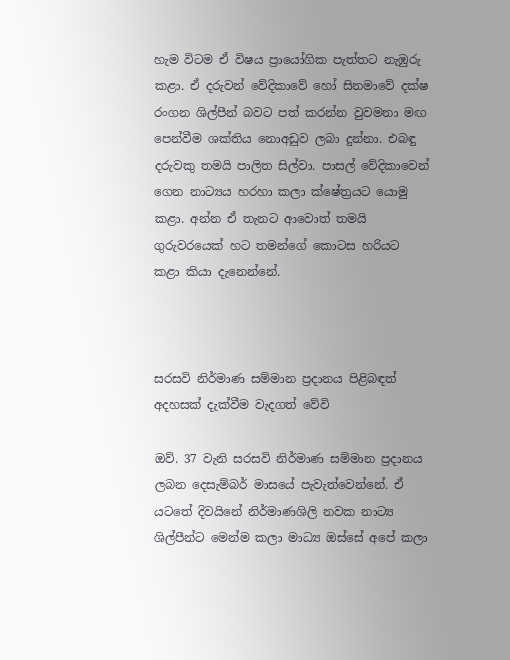හැම විටම ඒ විෂය ප්‍රායෝගික පැත්තට නැඹුරු කළා. ඒ දරුවන් වේදිකාවේ හෝ සිනමාවේ දක්ෂ රංගන ශිල්පීන් බවට පත් කරන්න වුවමනා මඟ පෙන්වීම ශක්තිය නොඅඩුව ලබා දුන්නා. එබඳු දරුවකු තමයි පාලිත සිල්වා. පාසල් වේදිකාවෙන් ගෙන නාට්‍යය හරහා කලා ක්ෂේත්‍රයට යොමු කළා. අන්න ඒ තැනට ආවොත් තමයි ගුරුවරයෙක් හට තමන්ගේ කොටස හරියට කළා කියා දැනෙන්නේ.



සරසවි නිර්මාණ සම්මාන ප්‍රදානය පිළිබඳත් අදහසක් දැක්වීම වැදගත් වේවි

ඔව්. 37 වැනි සරසවි නිර්මාණ සම්මාන ප්‍රදානය ලබන දෙසැම්බර් මාසයේ පැවැත්වෙන්නේ. ඒ යටතේ දිවයිනේ නිර්මාණශිලි නවක නාට්‍ය ශිල්පීන්ට මෙන්ම කලා මාධ්‍ය ඔස්සේ අපේ කලා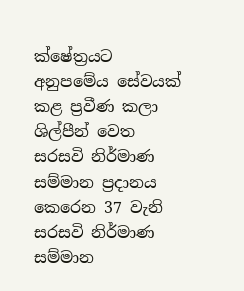ක්ෂේත්‍රයට අනුපමේය සේවයක් කළ ප්‍රවීණ කලා ශිල්පීන් වෙත සරසවි නිර්මාණ සම්මාන ප්‍රදානය කෙරෙන 37 වැනි සරසවි නිර්මාණ සම්මාන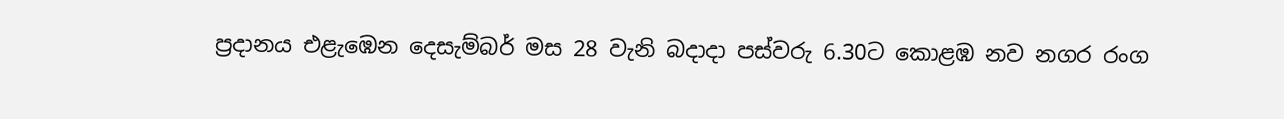ප්‍රදානය එළැඹෙන දෙසැම්බර් මස 28 වැනි බදාදා පස්වරු 6.30ට කොළඹ නව නගර රංග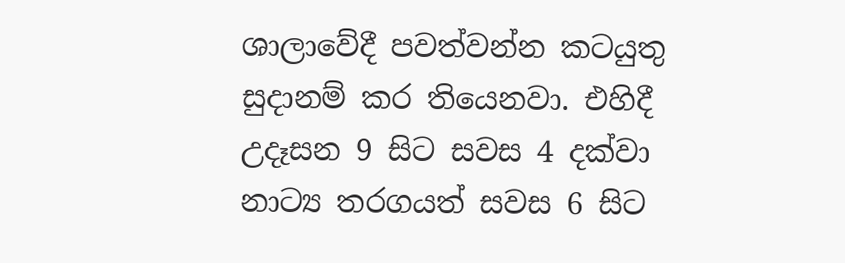ශාලාවේදී පවත්වන්න කටයුතු සුදානම් කර තියෙනවා. එහිදී උදෑසන 9 සිට සවස 4 දක්වා නාට්‍ය තරගයත් සවස 6 සිට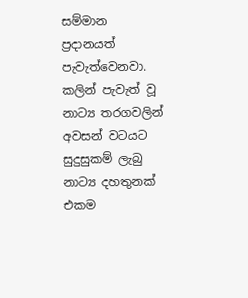සම්මාන ප්‍රදානයත් පැවැත්වෙනවා. කලින් පැවැත් වූ නාට්‍ය තරගවලින් අවසන් වටයට සුදුසුකම් ලැබු නාට්‍ය දහතුනක් එකම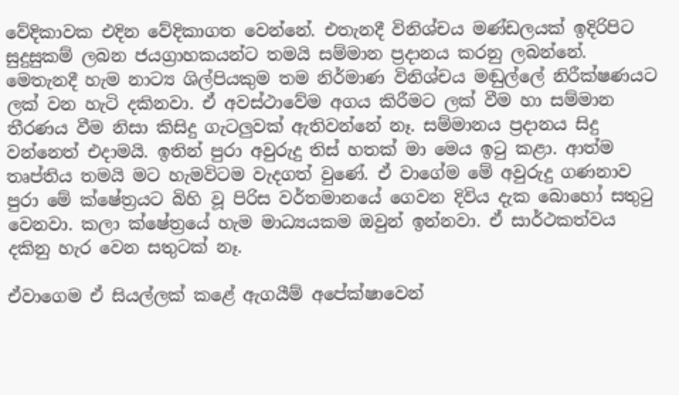වේදිකාවක එදින වේදිකාගත වෙන්නේ. එතැනදී විනිශ්චය මණ්ඩලයක් ඉදිරිපිට සුදුසුකම් ලබන ජයග්‍රාහකයන්ට තමයි සම්මාන ප්‍රදානය කරනු ලබන්නේ. මෙතැනදී හැම නාට්‍ය ශිල්පියකුම තම නිර්මාණ විනිශ්චය මඬුල්ලේ නිරීක්ෂණයට ලක් වන හැටි දකිනවා. ඒ අවස්ථාවේම අගය කිරීමට ලක් වීම හා සම්මාන තීරණය වීම නිසා කිසිදු ගැටලුවක් ඇතිවන්නේ නෑ. සම්මානය ප්‍රදානය සිදු වන්නෙත් එදාමයි. ඉතින් පුරා අවුරුදු තිස් හතක් මා මෙය ඉටු කළා. ආත්ම තෘප්තිය තමයි මට හැමවිටම වැදගත් වුණේ. ඒ වාගේම මේ අවුරුදු ගණනාව පුරා මේ ක්ෂේත්‍රයට බිහි වූ පිරිස වර්තමානයේ ගෙවන දිවිය දැක බොහෝ සතුටු වෙනවා. කලා ක්ෂේත්‍රයේ හැම මාධ්‍යයකම ඔවුන් ඉන්නවා. ඒ සාර්ථකත්වය දකිනු හැර වෙන සතුටක් නෑ.

ඒවාගෙම ඒ සියල්ලක් කළේ ඇගයීම් අපේක්ෂාවෙන්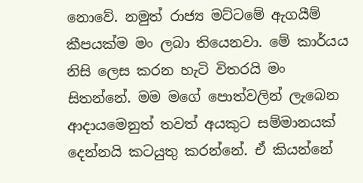නොවේ. නමුත් රාජ්‍ය මට්ටමේ ඇගයීම් කීපයක්ම මං ලබා තියෙනවා. මේ කාර්යය නිසි ලෙස කරන හැටි විතරයි මං සිතන්නේ. මම මගේ පොත්වලින් ලැබෙන ආදායමෙනුත් තවත් අයකුට සම්මානයක් දෙන්නයි කටයුතු කරන්නේ. ඒ කියන්නේ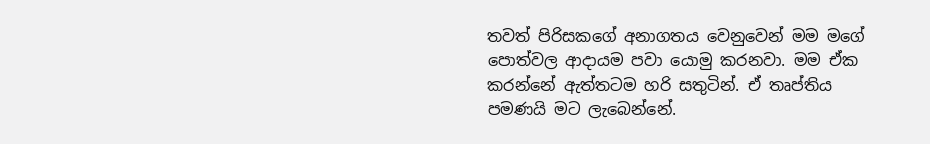තවත් පිරිසකගේ අනාගතය වෙනුවෙන් මම මගේ පොත්වල ආදායම පවා යොමු කරනවා. මම ඒක කරන්නේ ඇත්තටම හරි සතුටින්. ඒ තෘප්තිය පමණයි මට ලැබෙන්නේ.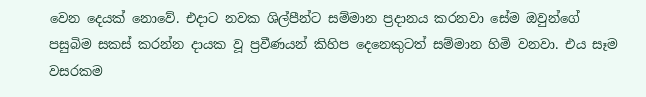වෙන දෙයක් නොවේ. එදාට නවක ශිල්පීන්ට සම්මාන ප්‍රදානය කරනවා සේම ඔවුන්ගේ පසුබිම සකස් කරන්න දායක වූ ප්‍රවීණයන් කිහිප දෙනෙකුටත් සම්මාන හිමි වනවා. එය සෑම වසරකම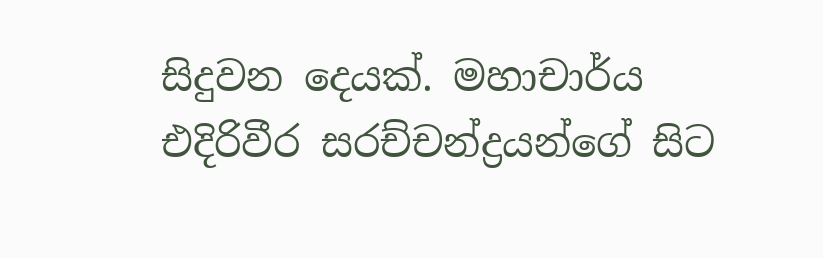සිදුවන දෙයක්. මහාචාර්ය එදිරිවීර සරච්චන්ද්‍රයන්ගේ සිට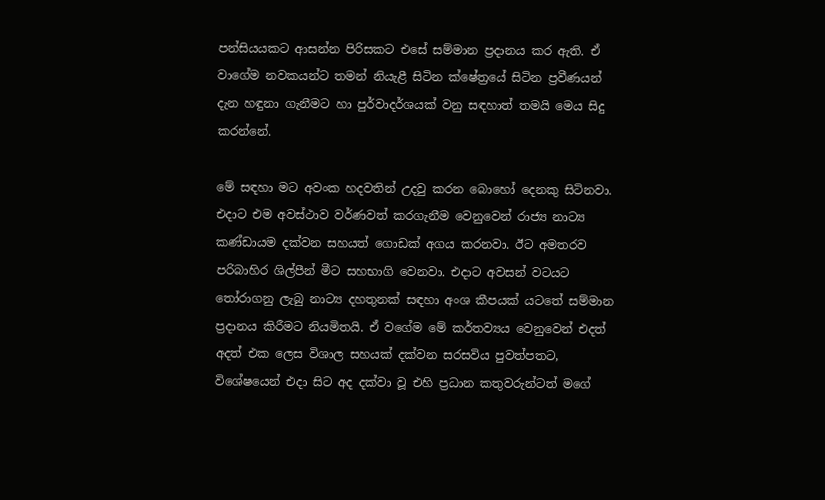පන්සියයකට ආසන්න පිරිසකට එසේ සම්මාන ප්‍රදානය කර ඇති. ඒ වාගේම නවකයන්ට තමන් නියැළී සිටින ක්ෂේත්‍රයේ සිටින ප්‍රවීණයන් දැන හඳුනා ගැනීමට හා පුර්වාදර්ශයක් වනු සඳහාත් තමයි මෙය සිදු කරන්නේ.

මේ සඳහා මට අවංක හදවතින් උදවු කරන බොහෝ දෙනකු සිටිනවා. එදාට එම අවස්ථාව වර්ණවත් කරගැනීම වෙනුවෙන් රාජ්‍ය නාට්‍ය කණ්ඩායම දක්වන සහයත් ගොඩක් අගය කරනවා. ඊට අමතරව පරිබාහිර ශිල්පීන් මීට සහභාගි වෙනවා. එදාට අවසන් වටයට තෝරාගනු ලැබු නාට්‍ය දහතුනක් සඳහා අංශ කීපයක් යටතේ සම්මාන ප්‍රදානය කිරීමට නියමිතයි. ඒ වගේම මේ කර්තව්‍යය වෙනුවෙන් එදත් අදත් එක ලෙස විශාල සහයක් දක්වන සරසවිය පුවත්පතට, විශේෂයෙන් එදා සිට අද දක්වා වූ එහි ප්‍රධාන කතුවරුන්ටත් මගේ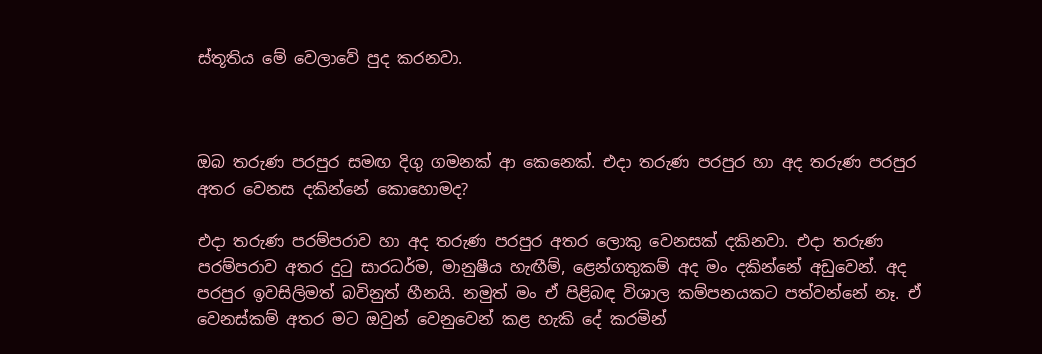ස්තූතිය මේ වෙලාවේ පුද කරනවා.



ඔබ තරුණ පරපුර සමඟ දිගු ගමනක් ආ කෙනෙක්. එදා තරුණ පරපුර හා අද තරුණ පරපුර අතර වෙනස දකින්නේ කොහොමද?

එදා තරුණ පරම්පරාව හා අද තරුණ පරපුර අතර ලොකු වෙනසක් දකිනවා. එදා තරුණ පරම්පරාව අතර දුටු සාරධර්ම, මානුෂීය හැඟීම්, ළෙන්ගතුකම් අද මං දකින්නේ අඩුවෙන්. අද පරපුර ඉවසිලිමත් බවිනුත් හීනයි. නමුත් මං ඒ පිළිබඳ විශාල කම්පනයකට පත්වන්නේ නෑ. ඒ වෙනස්කම් අතර මට ඔවුන් වෙනුවෙන් කළ හැකි දේ කරමින්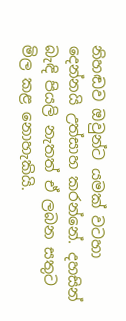නිහඬව ඔවුන්ට යමක් වටහා දෙන්නයි උත්සාහ කරන්නේ. දහසින් බැඳි පියලි නැතත් ඒ ලබන සතුට මිල කළ නොහැකියි.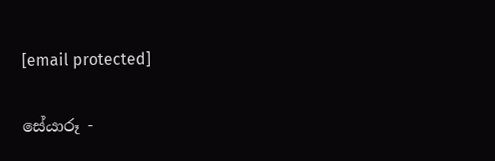[email protected]

සේයාරූ -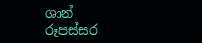ශාන් රූපස්සර